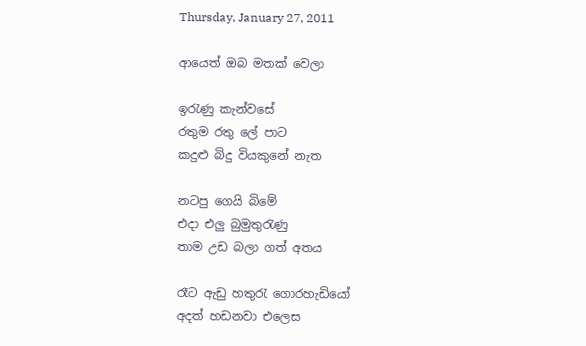Thursday, January 27, 2011

ආයෙත් ඔබ මතක් වෙලා

ඉරැණු කැන්වසේ
රතුම රතු ලේ පාට
කදුළු බිදු වියකුනේ නැත

නටපු ගෙයි බිමේ
එදා එලු බුමුතුරැණු
තාම උඩ බලා ගත් අතය

රෑට ඇඩු හතුරැ ගොරහැඩියෝ
අදත් හඩනවා එලෙස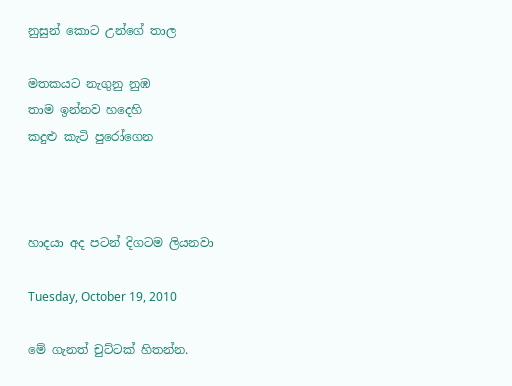නුසුන් කොට උන්ගේ තාල

මතකයට නැගුනු නුඹ
තාම ඉන්නව හදෙහි
කදුළු කැටි පුරෝගෙන



හාදයා අද පටන් දිගටම ලියනවා

Tuesday, October 19, 2010

මේ ගැනත් චුට්ටක් හිතන්න.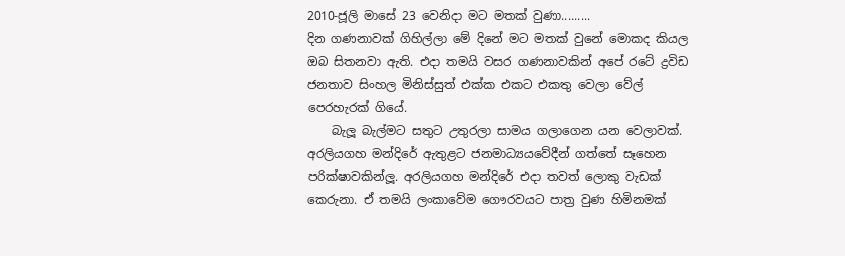2010-ජූලි මාසේ 23 වෙනිදා මට මතක් වුණා.........
දින ගණනාවක් ගිහිල්ලා මේ දිනේ මට මතක් වුනේ මොකද කියල ඔබ සිතනවා ඇති. එදා තමයි වසර ගණනාවකින් අපේ රටේ ද්‍රවිඩ ජනතාව සිංහල මිනිස්සුත් එක්ක එකට එකතු වෙලා වේල් පෙරහැරක් ගියේ.
    බැලූ බැල්මට සතුට උතුරලා සාමය ගලාගෙන යන වෙලාවක්. අරලියගහ මන්දිරේ ඇතුළට ජනමාධ්‍යයවේදීන් ගත්තේ සෑහෙන පරික්ෂාවකින්ලූ. අරලියගහ මන්දිරේ එදා තවත් ලොකු වැඩක් කෙරුනා. ඒ තමයි ලංකාවේම ගෞරවයට පාත්‍ර වුණ හිමිනමක්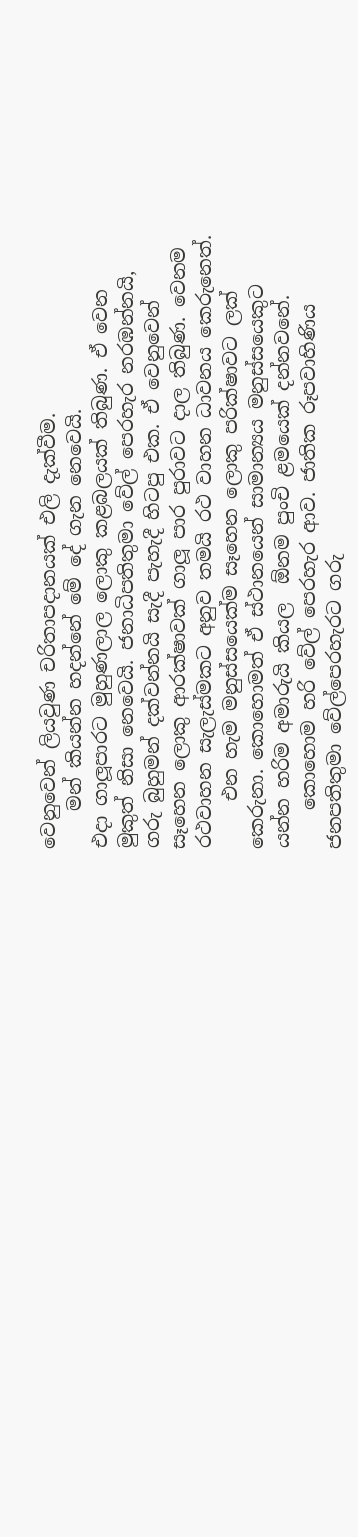වෙනුවෙන් ලියවුණ චරිතාපදානයක් එලි දැක්වීම.
    මන් කියන්න හදන්නේ මේ දේ ගැන නෙවෙයි.
එදා ගාලූපාරට මුහුණලාල ලොකු කළබලයක් තිබුණ. ඒ වෙන මුකුත් නිසා නෙවෙයි. ජනාධිපතිතුමා වේල් පෙරහැර නරඹන්නයි, ගරු බුහුමන් දක්වන්නයි සැදී පැහැදී හිටපු එක. ඒ වෙනුවෙන් සෑහෙන ලොකු ආරක්ෂාවක් ගාලූ පාර පුරාවට දාල තිබුණ. වෙනම රථවාහන සැලැස්මකට අනුව තමයි රථ වාහන ධාවනය කෙරුනෙත්.
     එන හැම මනුස්සයෙක්ම සෑහෙන ලොකු පරික්ෂාවට ලක් කෙරුනා. කොහොමත් ඒ ස්ථානයෙන් සාමාන්‍යය මනුස්සයෙකුට යන්න හරිම අමාරුයි කියල  ඕනම පුංචි ළමයෙක් දන්නවනේ.
    කොහොම හරි වේල් පෙරහැර ආව. ජාතික රූපවාහිණිය ජනපතිතුමා වේල්පෙරහැරට ගරු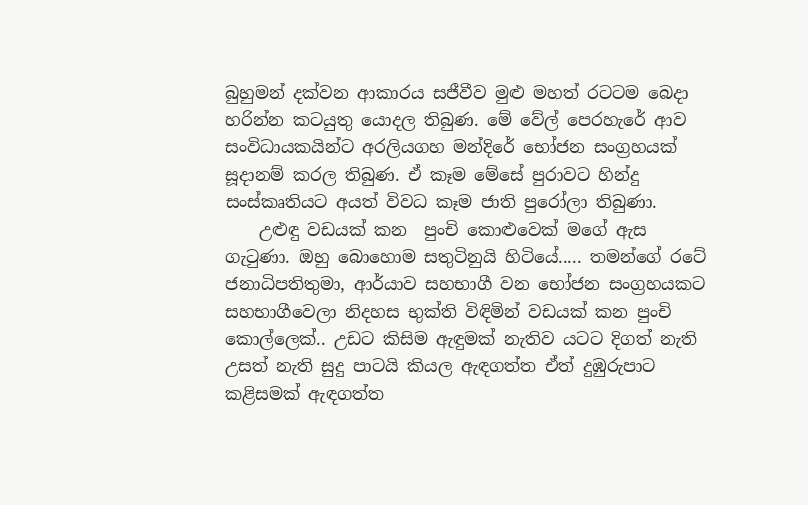බුහුමන් දක්වන ආකාරය සජීවීව මුළු මහත් රටටම බෙදා හරින්න කටයුතු යොදල තිබුණ. මේ වේල් පෙරහැරේ ආව සංවිධායකයින්ට අරලියගහ මන්දිරේ භෝජන සංග්‍රහයක් සූදානම් කරල තිබුණ. ඒ කෑම මේසේ පුරාවට හින්දු සංස්කෘතියට අයත් විවධ කෑම ජාති පුරෝලා තිබුණා.
    උළුඳු වඩයක් කන  පුංචි කොළුවෙක් මගේ ඇස ගැටුණා. ඔහු බොහොම සතුටිනුයි හිටියේ..... තමන්ගේ රටේ ජනාධිපතිතුමා, ආර්යාව සහභාගී වන භෝජන සංග්‍රහයකට  සහභාගීවෙලා නිදහස භුක්ති විඳිමින් වඩයක් කන පුංචි කොල්ලෙක්.. උඩට කිසිම ඇඳුමක් නැතිව යටට දිගත් නැති උසත් නැති සුදු පාටයි කියල ඇඳගත්ත ඒත් දුඹුරුපාට කළිසමක් ඇඳගත්ත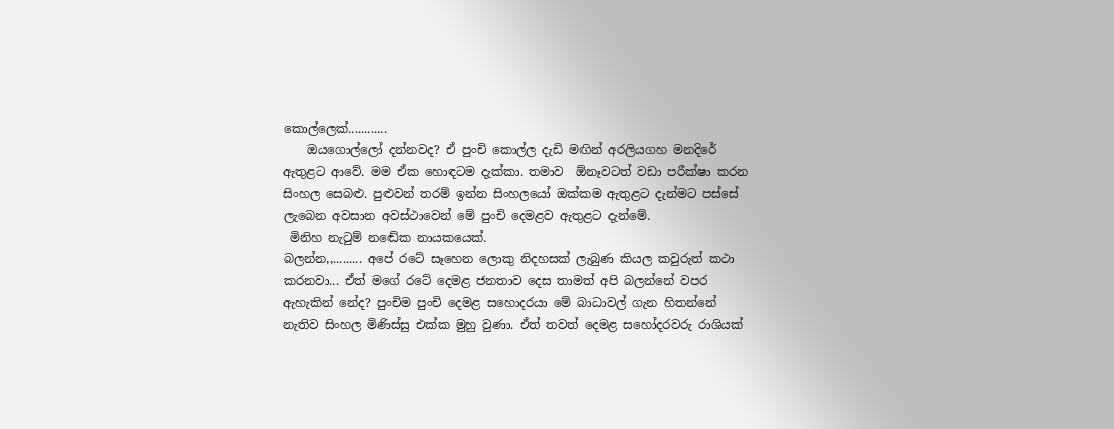කොල්ලෙක්............
    ඔයගොල්ලෝ දන්නවද? ඒ පුංචි කොල්ල දැඩි මඟින් අරලියගහ මනදිරේ ඇතුළට ආවේ. මම ඒක හොඳටම දැක්කා. තමාව  ඕනෑවටත් වඩා පරීක්ෂා කරන සිංහල සෙබළු. පුළුවන් තරම් ඉන්න සිංහලයෝ ඔක්කම ඇතුළට දැන්මට පස්සේ ලැබෙන අවසාන අවස්ථාවෙන් මේ පුංචි දෙමළව ඇතුළට දැන්මේ.
 මිනිහ නැටුම් නඬේක නායකයෙක්.
බලන්න,,......... අපේ රටේ සෑහෙන ලොකු නිදහසක් ලැබුණ කියල කවුරුත් කථා කරනවා... ඒත් මගේ රටේ දෙමළ ජනතාව දෙස තාමත් අපි බලන්නේ වපර ඇහැකින් නේද? පුංචිම පුංචි දෙමළ සහොදරයා මේ බාධාවල් ගැන හිතන්නේ නැතිව සිංහල මිණිස්සු එක්ක මුහු වුණා. ඒත් තවත් දෙමළ සහෝදරවරු රාශියක්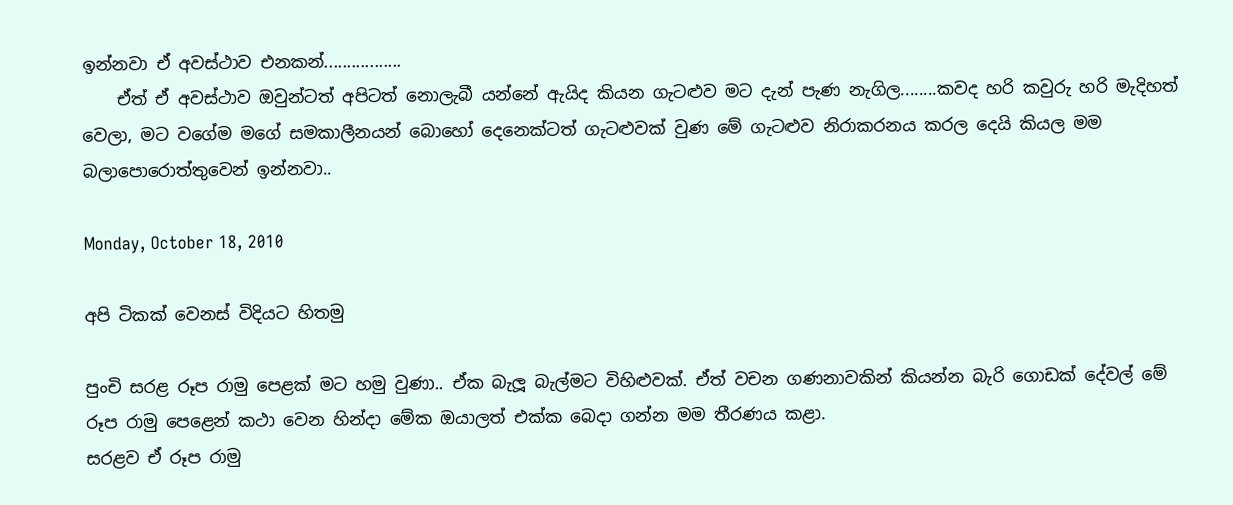ඉන්නවා ඒ අවස්ථාව එනකන්.................
    ඒත් ඒ අවස්ථාව ඔවුන්ටත් අපිටත් නොලැබී යන්නේ ඇයිද කියන ගැටළුව මට දැන් පැණ නැගිල........කවද හරි කවුරු හරි මැදිහත් වෙලා, මට වගේම මගේ සමකාලීනයන් බොහෝ දෙනෙක්ටත් ගැටළුවක් වුණ මේ ගැටළුව නිරාකරනය කරල දෙයි කියල මම බලාපොරොත්තුවෙන් ඉන්නවා..

Monday, October 18, 2010

අපි ටිකක් වෙනස් විදියට හිතමු

පුංචි සරළ රූප රාමු පෙළක් මට හමු වුණා.. ඒක බැලූ බැල්මට විහිළුවක්. ඒත් වචන ගණනාවකින් කියන්න බැරි ගොඩක් දේවල් මේ රූප රාමු පෙළෙන් කථා වෙන හින්දා මේක ඔයාලත් එක්ක බෙදා ගන්න මම තීරණය කළා.
සරළව ඒ රූප රාමු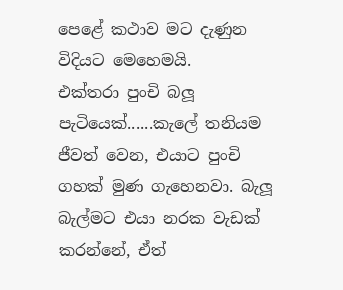පෙළේ කථාව මට දැණුන විදියට මෙහෙමයි.
එක්තරා පුංචි බලූ පැටියෙක්......කැලේ තනියම ජීවත් වෙන, එයාට පුංචි ගහක් මුණ ගැහෙනවා. බැලූ බැල්මට එයා නරක වැඩක් කරන්නේ, ඒත්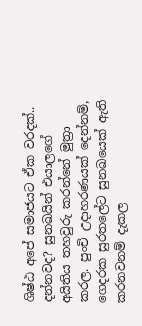ශිෂ්ඨ අපේ සමාජයට ඒක වරදක්.. දන්නවද? සුනඛයින් එයාලගේ අයිතිය තහවුරු කරන්නේ මුත්‍රා කරල. පුංචි උදාහරණයක් දෙන්නම්, ගෙදරක සුරතලේට සුනඛයෙක් ඇති කරනවනම් දැකල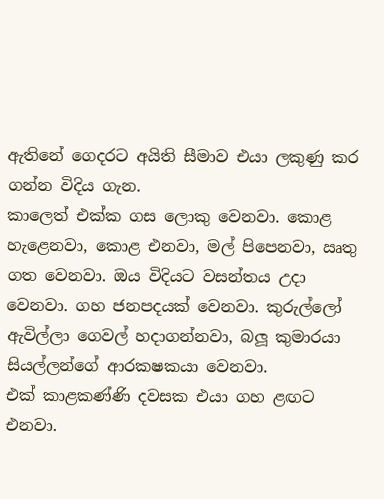ඇතිනේ ගෙදරට අයිති සීමාව එයා ලකුණු කර ගන්න විදිය ගැන.
කාලෙත් එක්ක ගස ලොකු වෙනවා. කොළ හැළෙනවා, කොළ එනවා, මල් පිපෙනවා, ඍතු ගත වෙනවා. ඔය විදියට වසන්තය උදා වෙනවා. ගහ ජනපදයක් වෙනවා. කුරුල්ලෝ ඇවිල්ලා ගෙවල් හදාගන්නවා, බලූ කුමාරයා සියල්ලන්ගේ ආරකෂකයා වෙනවා.
එක් කාළකණ්ණි දවසක එයා ගහ ළඟට එනවා.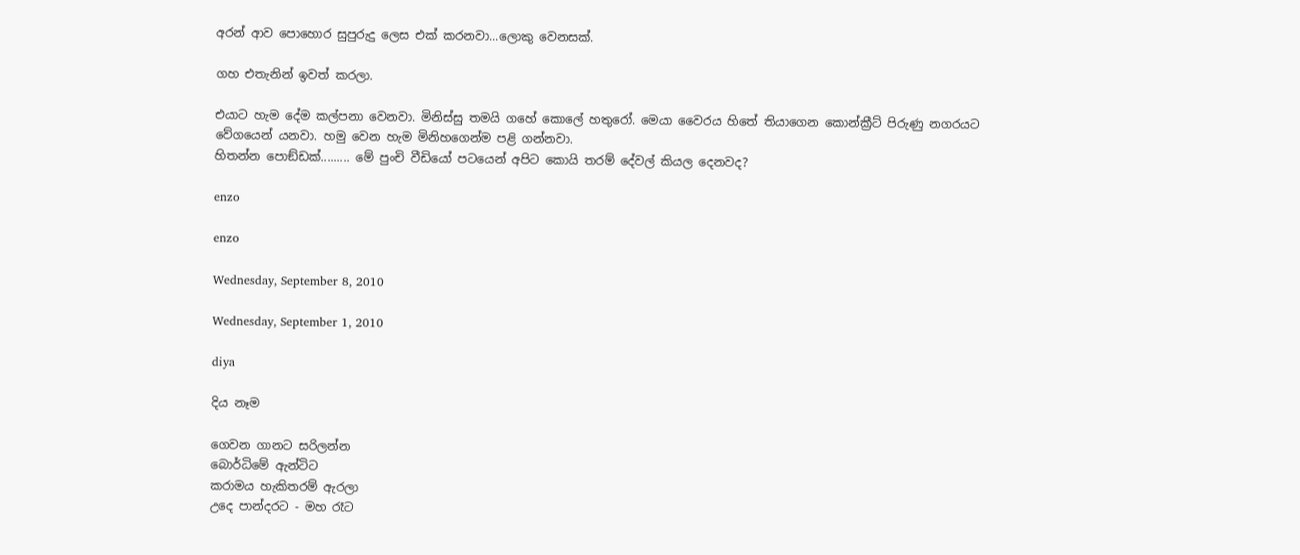අරන් ආව පොහොර සුපුරුදු ලෙස එක් කරනවා...ලොකු වෙනසක්.

ගහ එතැනින් ඉවත් කරලා.

එයාට හැම දේම කල්පනා වෙනවා. මිනිස්සු තමයි ගහේ කොලේ හතුරෝ. මෙයා වෛරය හිතේ තියාගෙන කොන්ක්‍රීට් පිරුණු නගරයට වේගයෙන් යනවා. හමු වෙන හැම මිනිහගෙන්ම පළි ගන්නවා.
හිතන්න පොඞ්ඩක්......... මේ පුංචි වීඩියෝ පටයෙන් අපිට කොයි තරම් දේවල් කියල දෙනවද?

enzo

enzo

Wednesday, September 8, 2010

Wednesday, September 1, 2010

diya

දිය නෑම

ගෙවන ගානට සරිලන්න
බොර්ධිමේ ඇන්ටිට
කරාමය හැකිතරම් ඇරලා
උදෙ පාන්දරට - මහ රෑට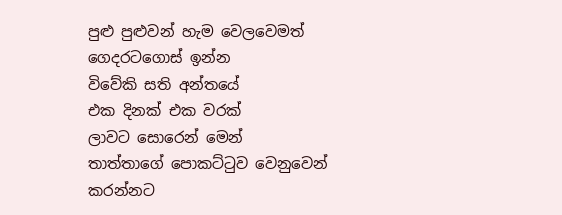පුළු පුළුවන් හැම වෙලවෙමත්
ගෙදරටගොස් ඉන්න
විවේකි සති අන්තයේ
එක දිනක් එක වරක්
ලාවට සොරෙන් මෙන්
තාත්තාගේ පොකට්ටුව වෙනුවෙන්
කරන්නට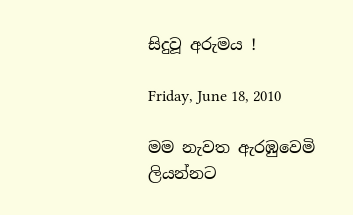සිදුවූ අරුමය !

Friday, June 18, 2010

මම නැවත ඇරඹුවෙමි ලියන්නට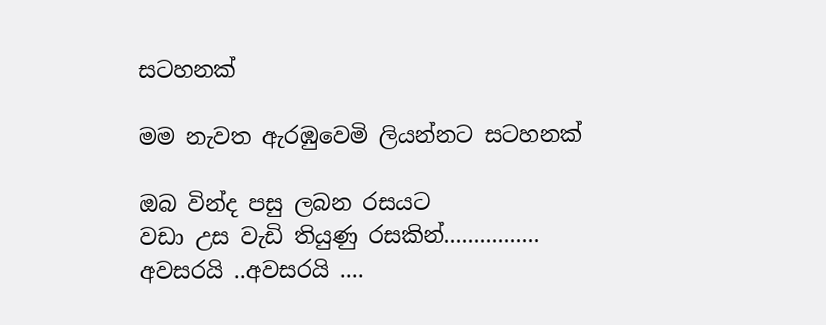සටහනක්

මම නැවත ඇරඹුවෙමි ලියන්නට සටහනක්

ඔබ වින්ද පසු ලබන රසයට
වඩා උස වැඩි තියුණු රසකින්................
අවසරයි ..අවසරයි ....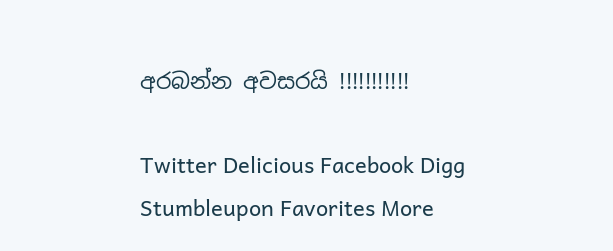අරබන්න අවසරයි !!!!!!!!!!!

Twitter Delicious Facebook Digg Stumbleupon Favorites More